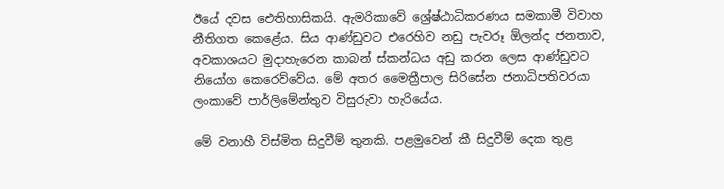ඊයේ දවස ඓතිහාසිකයි. ඇමරිකාවේ ශ්‍රේෂ්ඨාධිකරණය සමකාමී විවාහ නීතිගත කෙළේය. සිය ආණ්ඩුවට එරෙහිව නඩු පැවරූ ඕලන්ද ජනතාව, අවකාශයට මුදාහැරෙන කාබන් ස්කන්ධය අඩු කරන ලෙස ආණ්ඩුවට නියෝග කෙරෙව්වේය. මේ අතර මෛත්‍රීපාල සිරිසේන ජනාධිපතිවරයා ලංකාවේ පාර්ලිමේන්තුව විසුරුවා හැරියේය.

මේ වනාහී විස්මිත සිදුවීම් තුනකි. පළමුවෙන් කී සිදුවීම් දෙක තුළ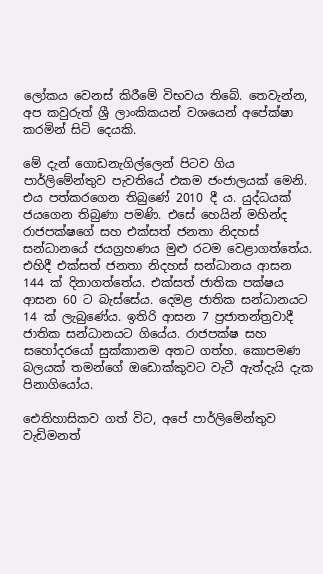ලෝකය වෙනස් කිරීමේ විභවය තිබේ. තෙවැන්න, අප කවුරුත් ශ්‍රී ලාංකිකයන් වශයෙන් අපේක්ෂා කරමින් සිටි දෙයකි.

මේ දැන් ගොඩනැගිල්ලෙන් පිටව ගිය පාර්ලිමේන්තුව පැවතියේ එකම ජංජාලයක් මෙනි. එය පත්කරගෙන තිබුණේ 2010 දී ය. යුද්ධයක් ජයගෙන තිබුණා පමණි. එසේ හෙයින් මහින්ද රාජපක්ෂගේ සහ එක්සත් ජනතා නිදහස් සන්ධානයේ ජයග්‍රහණය මුළු රටම වෙළාගත්තේය. එහිදී එක්සත් ජනතා නිදහස් සන්ධානය ආසන 144 ක් දිනාගත්තේය. එක්සත් ජාතික පක්ෂය ආසන 60 ට බැස්සේය. දෙමළ ජාතික සන්ධානයට 14 ක් ලැබුණේය. ඉතිරි ආසන 7 ප්‍රජාතන්ත්‍රවාදී ජාතික සන්ධානයට ගියේය. රාජපක්ෂ සහ සහෝදරයෝ සුක්කානම අතට ගත්හ. කොපමණ බලයක් තමන්ගේ ඔඩොක්කුවට වැටී ඇත්දැයි දැක පිනාගියෝය.

ඓතිහාසිකව ගත් විට, අපේ පාර්ලිමේන්තුව වැඩිමනත්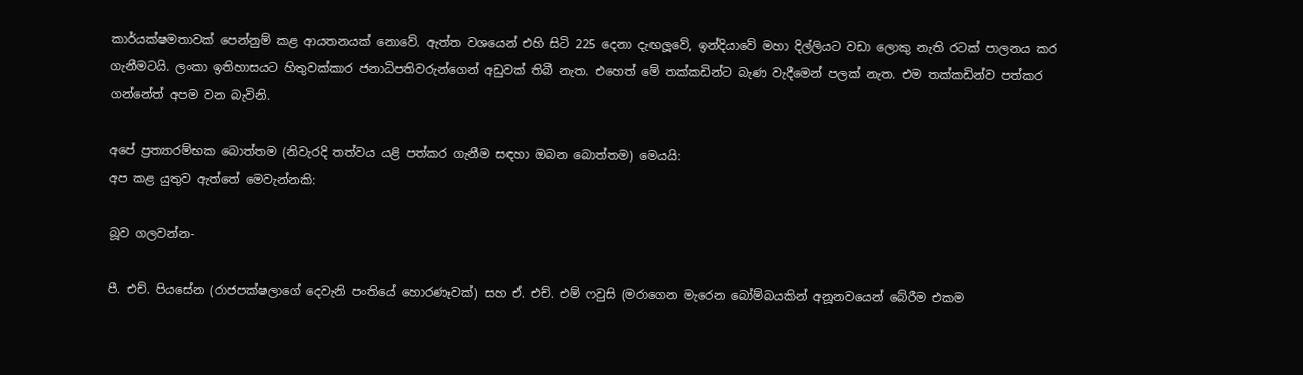කාර්යක්ෂමතාවක් පෙන්නුම් කළ ආයතනයක් නොවේ. ඇත්ත වශයෙන් එහි සිටි 225 දෙනා දැඟලූවේ, ඉන්දියාවේ මහා දිල්ලියට වඩා ලොකු නැති රටක් පාලනය කර ගැනීමටයි. ලංකා ඉතිහාසයට හිතුවක්කාර ජනාධිපතිවරුන්ගෙන් අඩුවක් තිබී නැත. එහෙත් මේ තක්කඩින්ට බැණ වැදීමෙන් පලක් නැත. එම තක්කඩින්ව පත්කර ගන්නේත් අපම වන බැවිනි.

අපේ ප්‍රත්‍යාරම්භක බොත්තම (නිවැරදි තත්වය යළි පත්කර ගැනීම සඳහා ඔබන බොත්තම) මෙයයි:
අප කළ යුතුව ඇත්තේ මෙවැන්නකි:

බූව ගලවන්න-

පී. එච්. පියසේන (රාජපක්ෂලාගේ දෙවැනි පංතියේ හොරණෑවක්) සහ ඒ. එච්. එම් ෆවුසි (මරාගෙන මැරෙන බෝම්බයකින් අනූනවයෙන් බේරීම එකම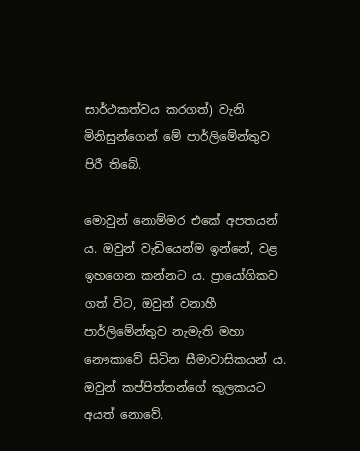සාර්ථකත්වය කරගත්) වැනි මිනිසුන්ගෙන් මේ පාර්ලිමේන්තුව පිරී තිබේ.

මොවුන් නොම්මර එකේ අපතයන් ය. ඔවුන් වැඩියෙන්ම ඉන්නේ, වළ ඉහගෙන කන්නට ය. ප්‍රායෝගිකව ගත් විට, ඔවුන් වනාහී පාර්ලිමේන්තුව නැමැති මහා නෞකාවේ සිටින සීමාවාසිකයන් ය. ඔවුන් කප්පිත්තන්ගේ කුලකයට අයත් නොවේ.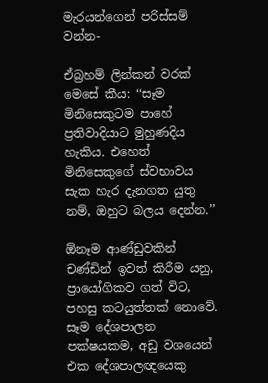මැරයන්ගෙන් පරිස්සම් වන්න-

ඒබ්‍රහම් ලින්කන් වරක් මෙසේ කීය: ‘‘සෑම මිනිසෙකුටම පාහේ ප්‍රතිවාදියාට මුහුණදිය හැකිය. එහෙත් මිනිසෙකුගේ ස්වභාවය සැක හැර දැනගත යුතු නම්, ඔහුට බලය දෙන්න.’’

ඕනෑම ආණ්ඩුවකින් චණ්ඩින් ඉවත් කිරීම යනු, ප්‍රායෝගිකව ගත් විට, පහසු කටයුත්තක් නොවේ. සෑම දේශපාලන පක්ෂයකම, අඩු වශයෙන් එක දේශපාලඥයෙකු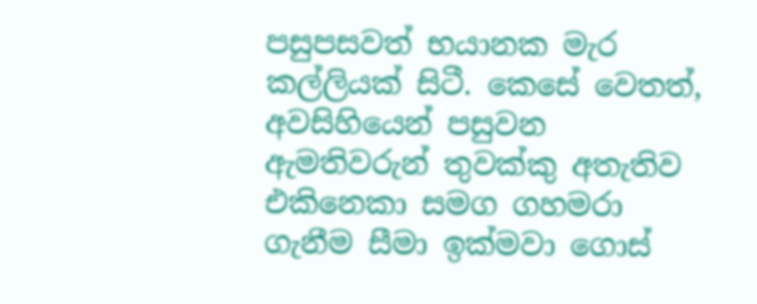පසුපසවත් භයානක මැර කල්ලියක් සිටී. කෙසේ වෙතත්, අවසිහියෙන් පසුවන ඇමතිවරුන් තුවක්කු අතැතිව එකිනෙකා සමග ගහමරා ගැනීම සීමා ඉක්මවා ගොස්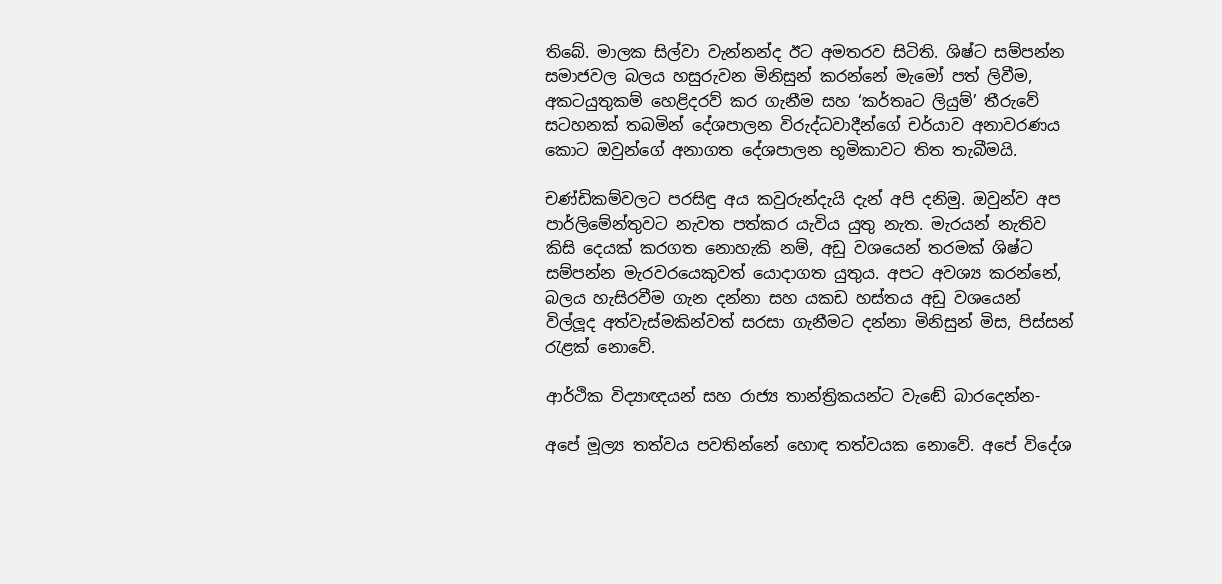තිබේ. මාලක සිල්වා වැන්නන්ද ඊට අමතරව සිටිති. ශිෂ්ට සම්පන්න සමාජවල බලය හසුරුවන මිනිසුන් කරන්නේ මැමෝ පත් ලිවීම, අකටයුතුකම් හෙළිදරව් කර ගැනීම සහ ‘කර්තෘට ලියුම්’ තීරුවේ සටහනක් තබමින් දේශපාලන විරුද්ධවාදීන්ගේ චර්යාව අනාවරණය කොට ඔවුන්ගේ අනාගත දේශපාලන භූමිකාවට තිත තැබීමයි.

චණ්ඩිකම්වලට පරසිඳු අය කවුරුන්දැයි දැන් අපි දනිමු. ඔවුන්ව අප පාර්ලිමේන්තුවට නැවත පත්කර යැවිය යුතු නැත. මැරයන් නැතිව කිසි දෙයක් කරගත නොහැකි නම්, අඩු වශයෙන් තරමක් ශිෂ්ට සම්පන්න මැරවරයෙකුවත් යොදාගත යුතුය. අපට අවශ්‍ය කරන්නේ, බලය හැසිරවීම ගැන දන්නා සහ යකඩ හස්තය අඩු වශයෙන් විල්ලූද අත්වැස්මකින්වත් සරසා ගැනීමට දන්නා මිනිසුන් මිස, පිස්සන් රැළක් නොවේ.

ආර්ථික විද්‍යාඥයන් සහ රාජ්‍ය තාන්ත්‍රිකයන්ට වැඬේ බාරදෙන්න-

අපේ මූල්‍ය තත්වය පවතින්නේ හොඳ තත්වයක නොවේ. අපේ විදේශ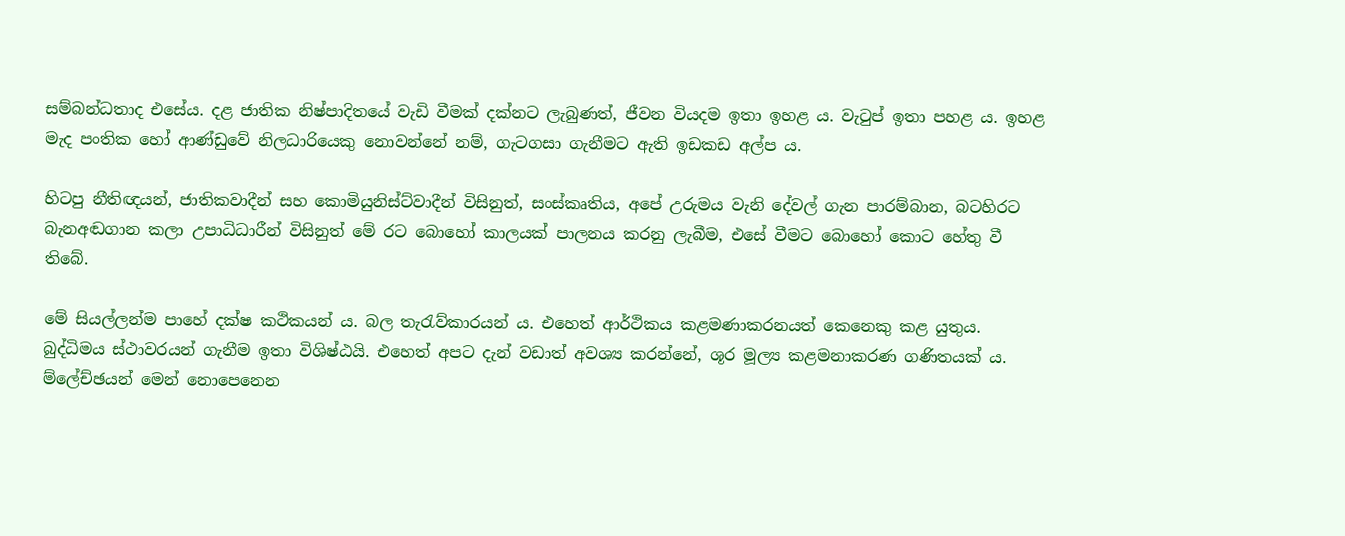සම්බන්ධතාද එසේය. දළ ජාතික නිෂ්පාදිතයේ වැඩි වීමක් දක්නට ලැබුණත්, ජීවන වියදම ඉතා ඉහළ ය. වැටුප් ඉතා පහළ ය. ඉහළ මැද පංතික හෝ ආණ්ඩුවේ නිලධාරියෙකු නොවන්නේ නම්, ගැටගසා ගැනීමට ඇති ඉඩකඩ අල්ප ය.

හිටපු නීතිඥයන්, ජාතිකවාදීන් සහ කොමියුනිස්ට්වාදීන් විසිනුත්, සංස්කෘතිය, අපේ උරුමය වැනි දේවල් ගැන පාරම්බාන, බටහිරට බැනඅඬගාන කලා උපාධිධාරීන් විසිනුත් මේ රට බොහෝ කාලයක් පාලනය කරනු ලැබීම, එසේ වීමට බොහෝ කොට හේතු වී තිබේ.

මේ සියල්ලන්ම පාහේ දක්ෂ කථිකයන් ය. බල තැරැව්කාරයන් ය. එහෙත් ආර්ථිකය කළමණාකරනයත් කෙනෙකු කළ යුතුය. බුද්ධිමය ස්ථාවරයන් ගැනීම ඉතා විශිෂ්ඨයි. එහෙත් අපට දැන් වඩාත් අවශ්‍ය කරන්නේ, ශූර මූල්‍ය කළමනාකරණ ගණිතයක් ය. ම්ලේච්ඡයන් මෙන් නොපෙනෙන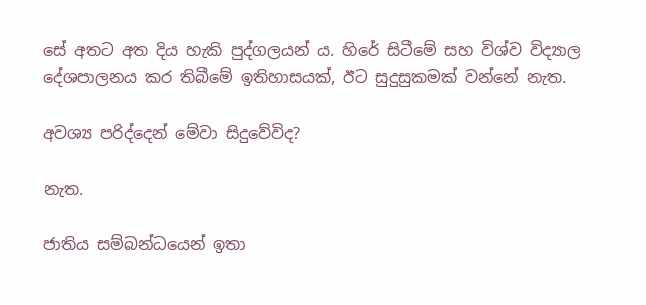සේ අතට අත දිය හැකි පුද්ගලයන් ය. හිරේ සිටීමේ සහ විශ්ව විද්‍යාල දේශපාලනය කර තිබීමේ ඉතිහාසයක්, ඊට සුදුසුකමක් වන්නේ නැත.

අවශ්‍ය පරිද්දෙන් මේවා සිදුවේවිද?

නැත.

ජාතිය සම්බන්ධයෙන් ඉතා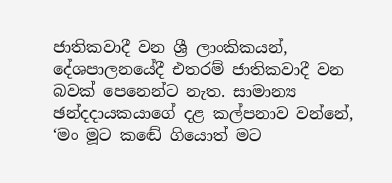ජාතිකවාදී වන ශ්‍රී ලාංකිකයන්, දේශපාලනයේදී එතරම් ජාතිකවාදී වන බවක් පෙනෙන්ට නැත. සාමාන්‍ය ඡන්දදායකයාගේ දළ කල්පනාව වන්නේ, ‘මං මූට කඬේ ගියොත් මට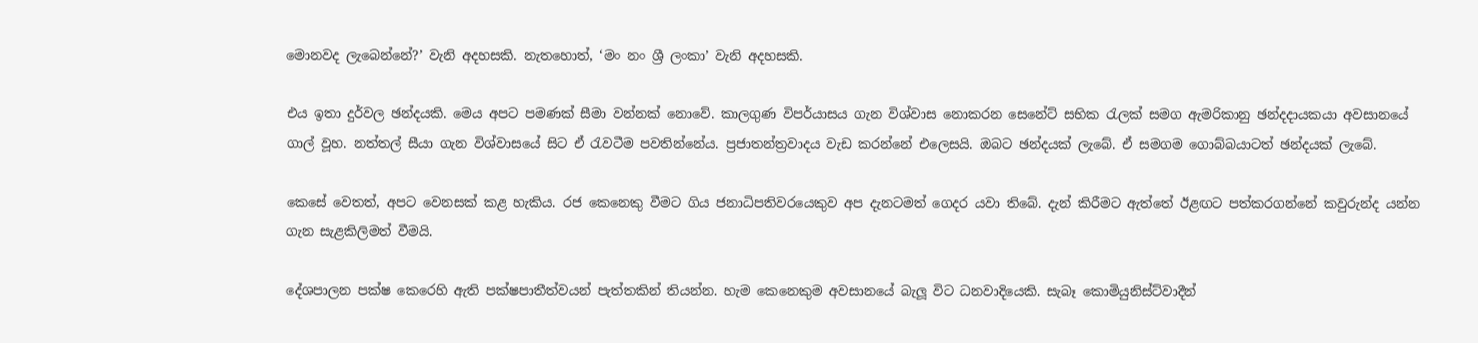මොනවද ලැබෙන්නේ?’ වැනි අදහසකි. නැතහොත්, ‘මං නං ශ්‍රී ලංකා’ වැනි අදහසකි.

එය ඉතා දුර්වල ඡන්දයකි. මෙය අපට පමණක් සීමා වන්නක් නොවේ. කාලගුණ විපර්යාසය ගැන විශ්වාස නොකරන සෙනේට් සභික රැලක් සමග ඇමරිකානු ඡන්දදායකයා අවසානයේ ගාල් වූහ. නත්තල් සීයා ගැන විශ්වාසයේ සිට ඒ රැවටීම පවතින්නේය. ප්‍රජාතන්ත්‍රවාදය වැඩ කරන්නේ එලෙසයි. ඔබට ඡන්දයක් ලැබේ. ඒ සමගම ගොබ්බයාටත් ඡන්දයක් ලැබේ.

කෙසේ වෙතත්, අපට වෙනසක් කළ හැකිය. රජ කෙනෙකු වීමට ගිය ජනාධිපතිවරයෙකුව අප දැනටමත් ගෙදර යවා තිබේ. දැන් කිරීමට ඇත්තේ ඊළඟට පත්කරගන්නේ කවුරුන්ද යන්න ගැන සැළකිලිමත් වීමයි.

දේශපාලන පක්ෂ කෙරෙහි ඇති පක්ෂපාතීත්වයන් පැත්තකින් තියන්න. හැම කෙනෙකුම අවසානයේ බැලූ විට ධනවාදියෙකි. සැබෑ කොමියුනිස්ට්වාදීන්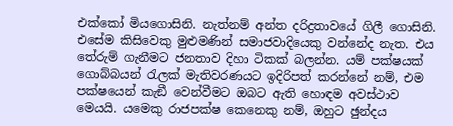එක්කෝ මියගොසිනි. නැත්නම් අන්ත දරිද්‍රතාවයේ ගිලී ගොසිනි. එසේම කිසිවෙකු මුළුමණින් සමාජවාදියෙකු වන්නේද නැත. එය තේරුම් ගැනීමට ජනතාව දිහා ටිකක් බලන්න. යම් පක්ෂයක් ගොබ්බයන් රැලක් මැතිවරණයට ඉදිරිපත් කරන්නේ නම්, එම පක්ෂයෙන් කැඞී වෙන්වීමට ඔබට ඇති හොඳම අවස්ථාව මෙයයි. යමෙකු රාජපක්ෂ කෙනෙකු නම්, ඔහුට ඡුන්දය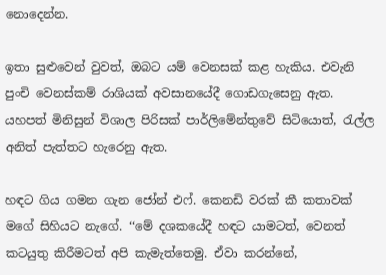නොදෙන්න.

ඉතා සුළුවෙන් වුවත්, ඔබට යම් වෙනසක් කළ හැකිය. එවැනි පුංචි වෙනස්කම් රාශියක් අවසානයේදී ගොඩගැසෙනු ඇත. යහපත් මිනිසුන් විශාල පිරිසක් පාර්ලිමේන්තුවේ සිටියොත්, රැල්ල අනිත් පැත්තට හැරෙනු ඇත.

හඳට ගිය ගමන ගැන ජෝන් එෆ්. කෙනඩි වරක් කී කතාවක් මගේ සිහියට නැගේ. ‘‘මේ දශකයේදී හඳට යාමටත්, වෙනත් කටයුතු කිරීමටත් අපි කැමැත්තෙමු. ඒවා කරන්නේ,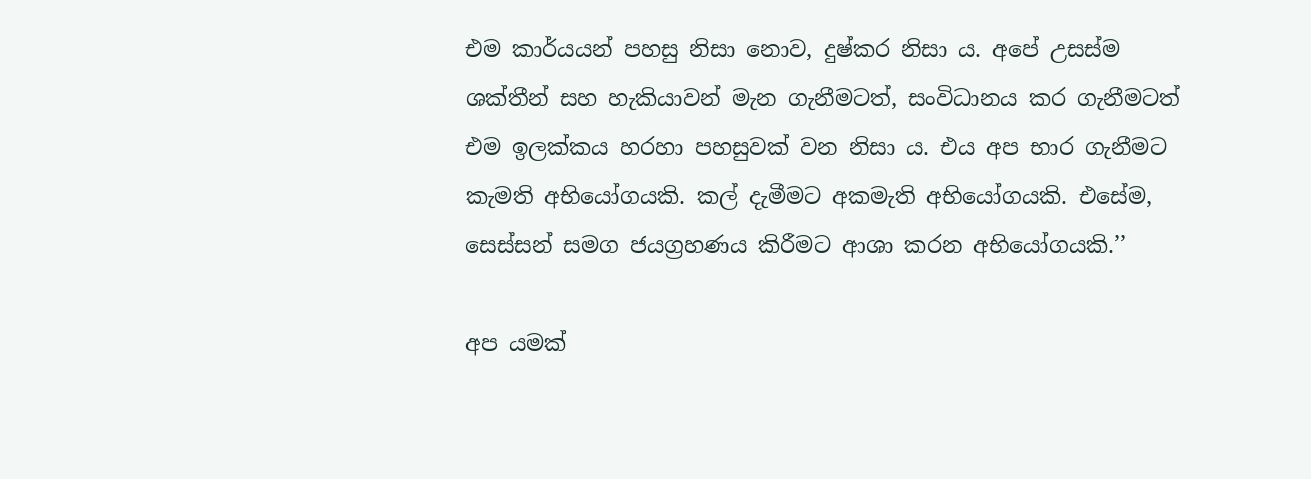එම කාර්යයන් පහසු නිසා නොව, දුෂ්කර නිසා ය. අපේ උසස්ම ශක්තීන් සහ හැකියාවන් මැන ගැනීමටත්, සංවිධානය කර ගැනීමටත් එම ඉලක්කය හරහා පහසුවක් වන නිසා ය. එය අප භාර ගැනීමට කැමති අභියෝගයකි. කල් දැමීමට අකමැති අභියෝගයකි. එසේම, සෙස්සන් සමග ජයග්‍රහණය කිරීමට ආශා කරන අභියෝගයකි.’’

අප යමක්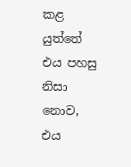කළ යුත්තේ එය පහසු නිසා නොව, එය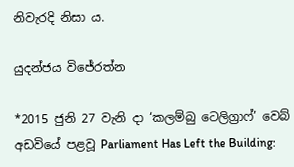නිවැරදි නිසා ය.

යුදන්ජය විජේරත්න

*2015 ජුනි 27 වැනි දා ‘කලම්බු ටෙලිග්‍රාෆ්’ වෙබ් අඩවියේ පළවූ Parliament Has Left the Building: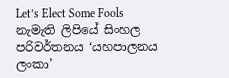Let’s Elect Some Fools නැමැති ලිපියේ සිංහල පරිවර්තනය ‘යහපාලනය ලංකා’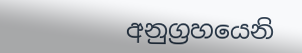අනුග්‍රහයෙනි